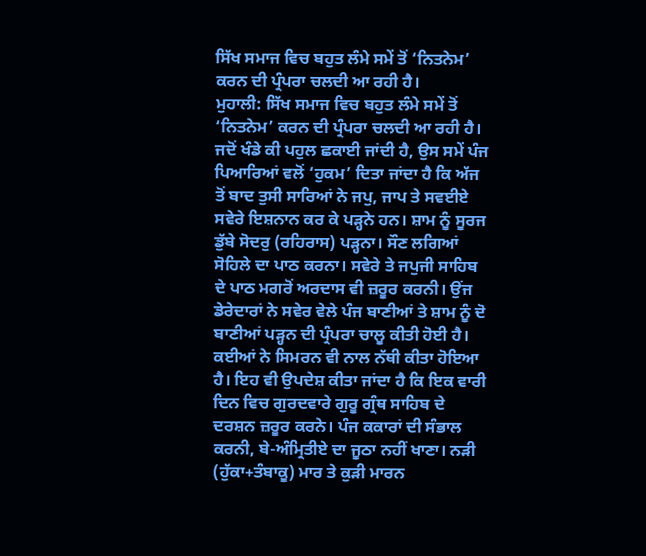ਸਿੱਖ ਸਮਾਜ ਵਿਚ ਬਹੁਤ ਲੰਮੇ ਸਮੇਂ ਤੋਂ ‘ਨਿਤਨੇਮ’ ਕਰਨ ਦੀ ਪ੍ਰੰਪਰਾ ਚਲਦੀ ਆ ਰਹੀ ਹੈ।
ਮੁਹਾਲੀ: ਸਿੱਖ ਸਮਾਜ ਵਿਚ ਬਹੁਤ ਲੰਮੇ ਸਮੇਂ ਤੋਂ ‘ਨਿਤਨੇਮ’ ਕਰਨ ਦੀ ਪ੍ਰੰਪਰਾ ਚਲਦੀ ਆ ਰਹੀ ਹੈ। ਜਦੋਂ ਖੰਡੇ ਕੀ ਪਹੁਲ ਛਕਾਈ ਜਾਂਦੀ ਹੈ, ਉਸ ਸਮੇਂ ਪੰਜ ਪਿਆਰਿਆਂ ਵਲੋਂ ‘ਹੁਕਮ’ ਦਿਤਾ ਜਾਂਦਾ ਹੈ ਕਿ ਅੱਜ ਤੋਂ ਬਾਦ ਤੁਸੀ ਸਾਰਿਆਂ ਨੇ ਜਪੁ, ਜਾਪ ਤੇ ਸਵਈਏ ਸਵੇਰੇ ਇਸ਼ਨਾਨ ਕਰ ਕੇ ਪੜ੍ਹਨੇ ਹਨ। ਸ਼ਾਮ ਨੂੰ ਸੂਰਜ ਡੁੱਬੇ ਸੋਦਰੁ (ਰਹਿਰਾਸ) ਪੜ੍ਹਨਾ। ਸੌਣ ਲਗਿਆਂ ਸੋਹਿਲੇ ਦਾ ਪਾਠ ਕਰਨਾ। ਸਵੇਰੇ ਤੇ ਜਪੁਜੀ ਸਾਹਿਬ ਦੇ ਪਾਠ ਮਗਰੋਂ ਅਰਦਾਸ ਵੀ ਜ਼ਰੂਰ ਕਰਨੀ। ਉਂਜ ਡੇਰੇਦਾਰਾਂ ਨੇ ਸਵੇਰ ਵੇਲੇ ਪੰਜ ਬਾਣੀਆਂ ਤੇ ਸ਼ਾਮ ਨੂੰ ਦੋ ਬਾਣੀਆਂ ਪੜ੍ਹਨ ਦੀ ਪ੍ਰੰਪਰਾ ਚਾਲੂ ਕੀਤੀ ਹੋਈ ਹੈ। ਕਈਆਂ ਨੇ ਸਿਮਰਨ ਵੀ ਨਾਲ ਨੱਥੀ ਕੀਤਾ ਹੋਇਆ ਹੈ। ਇਹ ਵੀ ਉਪਦੇਸ਼ ਕੀਤਾ ਜਾਂਦਾ ਹੈ ਕਿ ਇਕ ਵਾਰੀ ਦਿਨ ਵਿਚ ਗੁਰਦਵਾਰੇ ਗੁਰੂ ਗ੍ਰੰਥ ਸਾਹਿਬ ਦੇ ਦਰਸ਼ਨ ਜ਼ਰੂਰ ਕਰਨੇ। ਪੰਜ ਕਕਾਰਾਂ ਦੀ ਸੰਭਾਲ ਕਰਨੀ, ਬੇ-ਅੰਮ੍ਰਿਤੀਏ ਦਾ ਜੂਠਾ ਨਹੀਂ ਖਾਣਾ। ਨੜੀ (ਹੁੱਕਾ+ਤੰਬਾਕੂ) ਮਾਰ ਤੇ ਕੁੜੀ ਮਾਰਨ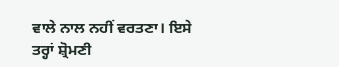ਵਾਲੇ ਨਾਲ ਨਹੀਂ ਵਰਤਣਾ। ਇਸੇ ਤਰ੍ਹਾਂ ਸ਼੍ਰੋਮਣੀ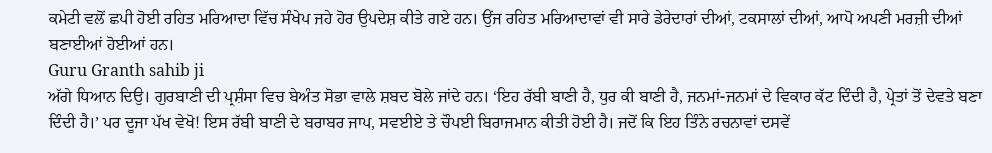ਕਮੇਟੀ ਵਲੋਂ ਛਪੀ ਹੋਈ ਰਹਿਤ ਮਰਿਆਦਾ ਵਿੱਚ ਸੰਖੇਪ ਜਹੇ ਹੋਰ ਉਪਦੇਸ਼ ਕੀਤੇ ਗਏ ਹਨ। ਉਂਜ ਰਹਿਤ ਮਰਿਆਦਾਵਾਂ ਵੀ ਸਾਰੇ ਡੇਰੇਦਾਰਾਂ ਦੀਆਂ, ਟਕਸਾਲਾਂ ਦੀਆਂ, ਆਪੋ ਅਪਣੀ ਮਰਜ਼ੀ ਦੀਆਂ ਬਣਾਈਆਂ ਹੋਈਆਂ ਹਨ।
Guru Granth sahib ji
ਅੱਗੇ ਧਿਆਨ ਦਿਉ। ਗੁਰਬਾਣੀ ਦੀ ਪ੍ਰਸ਼ੰਸਾ ਵਿਚ ਬੇਅੰਤ ਸੋਭਾ ਵਾਲੇ ਸ਼ਬਦ ਬੋਲੇ ਜਾਂਦੇ ਹਨ। ‘ਇਹ ਰੱਬੀ ਬਾਣੀ ਹੈ, ਧੁਰ ਕੀ ਬਾਣੀ ਹੈ, ਜਨਮਾਂ-ਜਨਮਾਂ ਦੇ ਵਿਕਾਰ ਕੱਟ ਦਿੰਦੀ ਹੈ, ਪ੍ਰੇਤਾਂ ਤੋਂ ਦੇਵਤੇ ਬਣਾ ਦਿੰਦੀ ਹੈ।’ ਪਰ ਦੂਜਾ ਪੱਖ ਵੇਖੋ! ਇਸ ਰੱਬੀ ਬਾਣੀ ਦੇ ਬਰਾਬਰ ਜਾਪ, ਸਵਈਏ ਤੇ ਚੌਪਈ ਬਿਰਾਜਮਾਨ ਕੀਤੀ ਹੋਈ ਹੈ। ਜਦੋਂ ਕਿ ਇਹ ਤਿੰਨੇ ਰਚਨਾਵਾਂ ਦਸਵੇਂ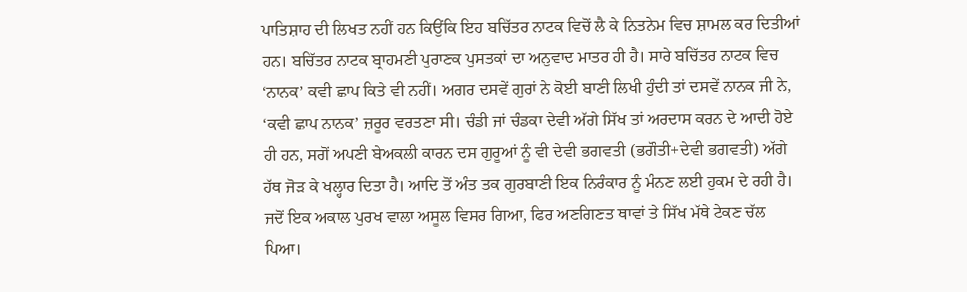ਪਾਤਿਸ਼ਾਹ ਦੀ ਲਿਖਤ ਨਹੀਂ ਹਨ ਕਿਉਂਕਿ ਇਹ ਬਚਿੱਤਰ ਨਾਟਕ ਵਿਚੋਂ ਲੈ ਕੇ ਨਿਤਨੇਮ ਵਿਚ ਸ਼ਾਮਲ ਕਰ ਦਿਤੀਆਂ ਹਨ। ਬਚਿੱਤਰ ਨਾਟਕ ਬ੍ਰਾਹਮਣੀ ਪੁਰਾਣਕ ਪੁਸਤਕਾਂ ਦਾ ਅਨੁਵਾਦ ਮਾਤਰ ਹੀ ਹੈ। ਸਾਰੇ ਬਚਿੱਤਰ ਨਾਟਕ ਵਿਚ ‘ਨਾਨਕ’ ਕਵੀ ਛਾਪ ਕਿਤੇ ਵੀ ਨਹੀਂ। ਅਗਰ ਦਸਵੇਂ ਗੁਰਾਂ ਨੇ ਕੋਈ ਬਾਣੀ ਲਿਖੀ ਹੁੰਦੀ ਤਾਂ ਦਸਵੇਂ ਨਾਨਕ ਜੀ ਨੇ, ‘ਕਵੀ ਛਾਪ ਨਾਨਕ’ ਜ਼ਰੂਰ ਵਰਤਣਾ ਸੀ। ਚੰਡੀ ਜਾਂ ਚੰਡਕਾ ਦੇਵੀ ਅੱਗੇ ਸਿੱਖ ਤਾਂ ਅਰਦਾਸ ਕਰਨ ਦੇ ਆਦੀ ਹੋਏ ਹੀ ਹਨ, ਸਗੋਂ ਅਪਣੀ ਬੇਅਕਲੀ ਕਾਰਨ ਦਸ ਗੁਰੂਆਂ ਨੂੰ ਵੀ ਦੇਵੀ ਭਗਵਤੀ (ਭਗੌਤੀ+ਦੇਵੀ ਭਗਵਤੀ) ਅੱਗੇ ਹੱਥ ਜੋੜ ਕੇ ਖਲ੍ਹਾਰ ਦਿਤਾ ਹੈ। ਆਦਿ ਤੋਂ ਅੰਤ ਤਕ ਗੁਰਬਾਣੀ ਇਕ ਨਿਰੰਕਾਰ ਨੂੰ ਮੰਨਣ ਲਈ ਹੁਕਮ ਦੇ ਰਹੀ ਹੈ। ਜਦੋਂ ਇਕ ਅਕਾਲ ਪੁਰਖ ਵਾਲਾ ਅਸੂਲ ਵਿਸਰ ਗਿਆ, ਫਿਰ ਅਣਗਿਣਤ ਥਾਵਾਂ ਤੇ ਸਿੱਖ ਮੱਥੇ ਟੇਕਣ ਚੱਲ ਪਿਆ।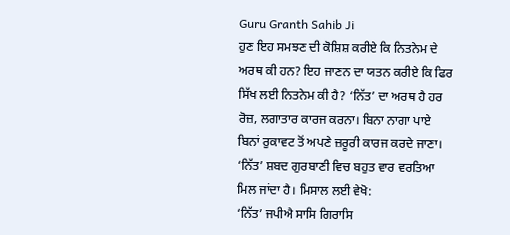Guru Granth Sahib Ji
ਹੁਣ ਇਹ ਸਮਝਣ ਦੀ ਕੋਸ਼ਿਸ਼ ਕਰੀਏ ਕਿ ਨਿਤਨੇਮ ਦੇ ਅਰਥ ਕੀ ਹਨ? ਇਹ ਜਾਣਨ ਦਾ ਯਤਨ ਕਰੀਏ ਕਿ ਫਿਰ ਸਿੱਖ ਲਈ ਨਿਤਨੇਮ ਕੀ ਹੈ? ‘ਨਿੱਤ’ ਦਾ ਅਰਥ ਹੈ ਹਰ ਰੋਜ਼, ਲਗਾਤਾਰ ਕਾਰਜ ਕਰਨਾ। ਬਿਨਾ ਨਾਗਾ ਪਾਏ ਬਿਨਾਂ ਰੁਕਾਵਟ ਤੋਂ ਅਪਣੇ ਜ਼ਰੂਰੀ ਕਾਰਜ ਕਰਦੇ ਜਾਣਾ। ‘ਨਿੱਤ’ ਸ਼ਬਦ ਗੁਰਬਾਣੀ ਵਿਚ ਬਹੁਤ ਵਾਰ ਵਰਤਿਆ ਮਿਲ ਜਾਂਦਾ ਹੈ। ਮਿਸਾਲ ਲਈ ਵੇਖੋ:
‘ਨਿੱਤ’ ਜਪੀਐ ਸਾਸਿ ਗਿਰਾਸਿ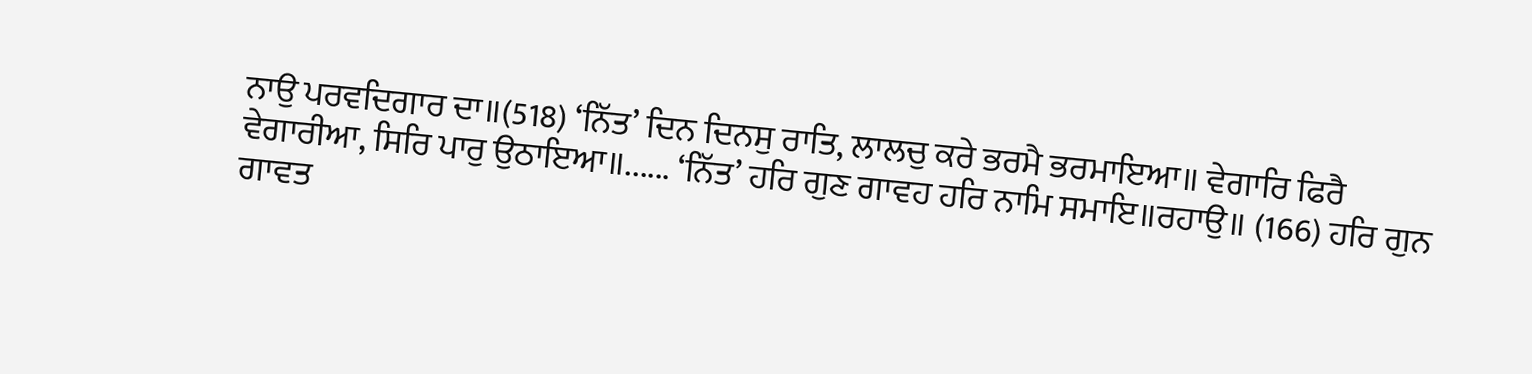ਨਾਉ ਪਰਵਦਿਗਾਰ ਦਾ॥(518) ‘ਨਿੱਤ’ ਦਿਨ ਦਿਨਸੁ ਰਾਤਿ, ਲਾਲਚੁ ਕਰੇ ਭਰਮੈ ਭਰਮਾਇਆ॥ ਵੇਗਾਰਿ ਫਿਰੈ ਵੇਗਾਰੀਆ, ਸਿਰਿ ਪਾਰੁ ਉਠਾਇਆ॥...... ‘ਨਿੱਤ’ ਹਰਿ ਗੁਣ ਗਾਵਹ ਹਰਿ ਨਾਮਿ ਸਮਾਇ॥ਰਹਾਉ॥ (166) ਹਰਿ ਗੁਨ ਗਾਵਤ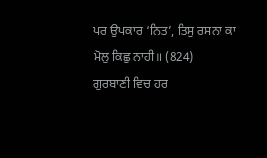ਪਰ ਉਪਕਾਰ ‘ਨਿਤ’, ਤਿਸੁ ਰਸਨਾ ਕਾ ਮੋਲੁ ਕਿਛੁ ਨਾਹੀ॥ (824)
ਗੁਰਬਾਣੀ ਵਿਚ ਹਰ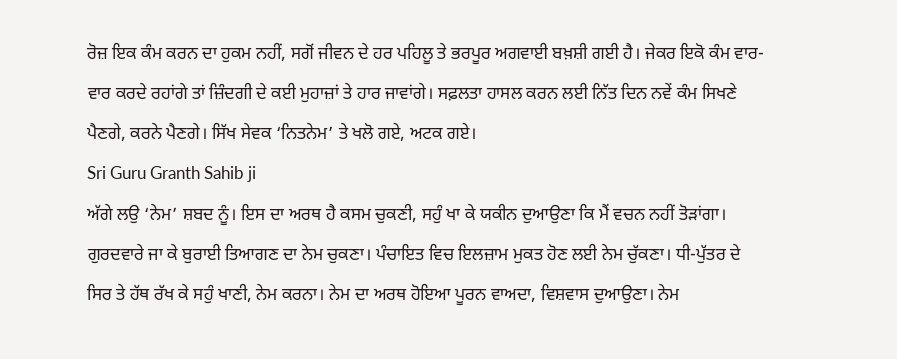ਰੋਜ਼ ਇਕ ਕੰਮ ਕਰਨ ਦਾ ਹੁਕਮ ਨਹੀਂ, ਸਗੋਂ ਜੀਵਨ ਦੇ ਹਰ ਪਹਿਲੂ ਤੇ ਭਰਪੂਰ ਅਗਵਾਈ ਬਖ਼ਸ਼ੀ ਗਈ ਹੈ। ਜੇਕਰ ਇਕੋ ਕੰਮ ਵਾਰ-ਵਾਰ ਕਰਦੇ ਰਹਾਂਗੇ ਤਾਂ ਜ਼ਿੰਦਗੀ ਦੇ ਕਈ ਮੁਹਾਜ਼ਾਂ ਤੇ ਹਾਰ ਜਾਵਾਂਗੇ। ਸਫ਼ਲਤਾ ਹਾਸਲ ਕਰਨ ਲਈ ਨਿੱਤ ਦਿਨ ਨਵੇਂ ਕੰਮ ਸਿਖਣੇ ਪੈਣਗੇ, ਕਰਨੇ ਪੈਣਗੇ। ਸਿੱਖ ਸੇਵਕ ‘ਨਿਤਨੇਮ’ ਤੇ ਖਲੋ ਗਏ, ਅਟਕ ਗਏ।
Sri Guru Granth Sahib ji
ਅੱਗੇ ਲਉ ‘ਨੇਮ’ ਸ਼ਬਦ ਨੂੰ। ਇਸ ਦਾ ਅਰਥ ਹੈ ਕਸਮ ਚੁਕਣੀ, ਸਹੁੰ ਖਾ ਕੇ ਯਕੀਨ ਦੁਆਉਣਾ ਕਿ ਮੈਂ ਵਚਨ ਨਹੀਂ ਤੋੜਾਂਗਾ। ਗੁਰਦਵਾਰੇ ਜਾ ਕੇ ਬੁਰਾਈ ਤਿਆਗਣ ਦਾ ਨੇਮ ਚੁਕਣਾ। ਪੰਚਾਇਤ ਵਿਚ ਇਲਜ਼ਾਮ ਮੁਕਤ ਹੋਣ ਲਈ ਨੇਮ ਚੁੱਕਣਾ। ਧੀ-ਪੁੱਤਰ ਦੇ ਸਿਰ ਤੇ ਹੱਥ ਰੱਖ ਕੇ ਸਹੁੰ ਖਾਣੀ, ਨੇਮ ਕਰਨਾ। ਨੇਮ ਦਾ ਅਰਥ ਹੋਇਆ ਪੂਰਨ ਵਾਅਦਾ, ਵਿਸ਼ਵਾਸ ਦੁਆਉਣਾ। ਨੇਮ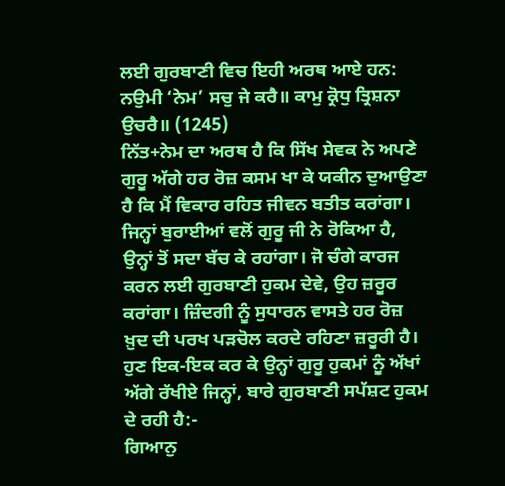ਲਈ ਗੁਰਬਾਣੀ ਵਿਚ ਇਹੀ ਅਰਥ ਆਏ ਹਨ:
ਨਉਮੀ ‘ਨੇਮ’ ਸਚੁ ਜੇ ਕਰੈ॥ ਕਾਮੁ ਕ੍ਰੋਧੁ ਤ੍ਰਿਸ਼ਨਾ ਉਚਰੈ॥ (1245)
ਨਿੱਤ+ਨੇਮ ਦਾ ਅਰਥ ਹੈ ਕਿ ਸਿੱਖ ਸੇਵਕ ਨੇ ਅਪਣੇ ਗੁਰੂ ਅੱਗੇ ਹਰ ਰੋਜ਼ ਕਸਮ ਖਾ ਕੇ ਯਕੀਨ ਦੁਆਉਣਾ ਹੈ ਕਿ ਮੈਂ ਵਿਕਾਰ ਰਹਿਤ ਜੀਵਨ ਬਤੀਤ ਕਰਾਂਗਾ। ਜਿਨ੍ਹਾਂ ਬੁਰਾਈਆਂ ਵਲੋਂ ਗੁਰੂ ਜੀ ਨੇ ਰੋਕਿਆ ਹੈ, ਉਨ੍ਹਾਂ ਤੋਂ ਸਦਾ ਬੱਚ ਕੇ ਰਹਾਂਗਾ। ਜੋ ਚੰਗੇ ਕਾਰਜ ਕਰਨ ਲਈ ਗੁਰਬਾਣੀ ਹੁਕਮ ਦੇਵੇ, ਉਹ ਜ਼ਰੂਰ ਕਰਾਂਗਾ। ਜ਼ਿੰਦਗੀ ਨੂੰ ਸੁਧਾਰਨ ਵਾਸਤੇ ਹਰ ਰੋਜ਼ ਖ਼ੁਦ ਦੀ ਪਰਖ ਪੜਚੋਲ ਕਰਦੇ ਰਹਿਣਾ ਜ਼ਰੂਰੀ ਹੈ। ਹੁਣ ਇਕ-ਇਕ ਕਰ ਕੇ ਉਨ੍ਹਾਂ ਗੁਰੂ ਹੁਕਮਾਂ ਨੂੰ ਅੱਖਾਂ ਅੱਗੇ ਰੱਖੀਏ ਜਿਨ੍ਹਾਂ, ਬਾਰੇ ਗੁਰਬਾਣੀ ਸਪੱਸ਼ਟ ਹੁਕਮ ਦੇ ਰਹੀ ਹੈ:-
ਗਿਆਨੁ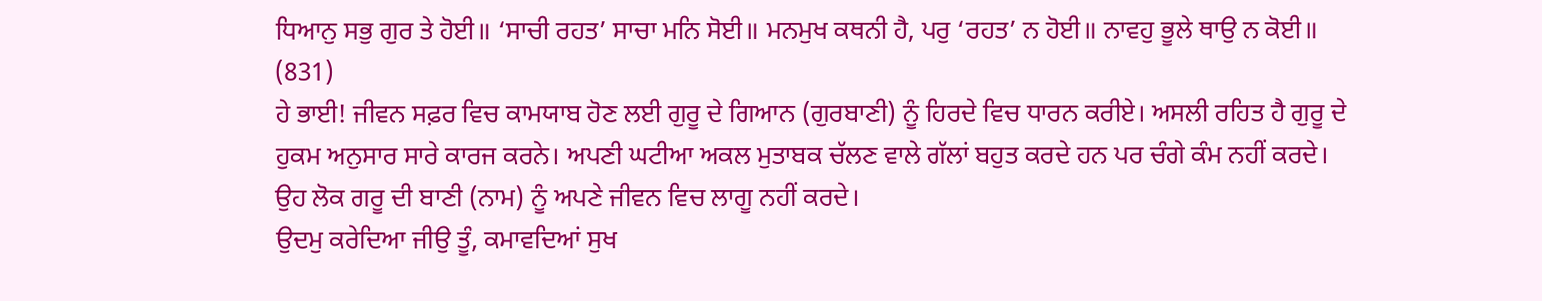ਧਿਆਨੁ ਸਭੁ ਗੁਰ ਤੇ ਹੋਈ॥ ‘ਸਾਚੀ ਰਹਤ’ ਸਾਚਾ ਮਨਿ ਸੋਈ॥ ਮਨਮੁਖ ਕਥਨੀ ਹੈ, ਪਰੁ ‘ਰਹਤ’ ਨ ਹੋਈ॥ ਨਾਵਹੁ ਭੂਲੇ ਥਾਉ ਨ ਕੋਈ॥ (831)
ਹੇ ਭਾਈ! ਜੀਵਨ ਸਫ਼ਰ ਵਿਚ ਕਾਮਯਾਬ ਹੋਣ ਲਈ ਗੁਰੂ ਦੇ ਗਿਆਨ (ਗੁਰਬਾਣੀ) ਨੂੰ ਹਿਰਦੇ ਵਿਚ ਧਾਰਨ ਕਰੀਏ। ਅਸਲੀ ਰਹਿਤ ਹੈ ਗੁਰੂ ਦੇ ਹੁਕਮ ਅਨੁਸਾਰ ਸਾਰੇ ਕਾਰਜ ਕਰਨੇ। ਅਪਣੀ ਘਟੀਆ ਅਕਲ ਮੁਤਾਬਕ ਚੱਲਣ ਵਾਲੇ ਗੱਲਾਂ ਬਹੁਤ ਕਰਦੇ ਹਨ ਪਰ ਚੰਗੇ ਕੰਮ ਨਹੀਂ ਕਰਦੇ। ਉਹ ਲੋਕ ਗਰੂ ਦੀ ਬਾਣੀ (ਨਾਮ) ਨੂੰ ਅਪਣੇ ਜੀਵਨ ਵਿਚ ਲਾਗੂ ਨਹੀਂ ਕਰਦੇ।
ਉਦਮੁ ਕਰੇਦਿਆ ਜੀਉ ਤੂੰ, ਕਮਾਵਦਿਆਂ ਸੁਖ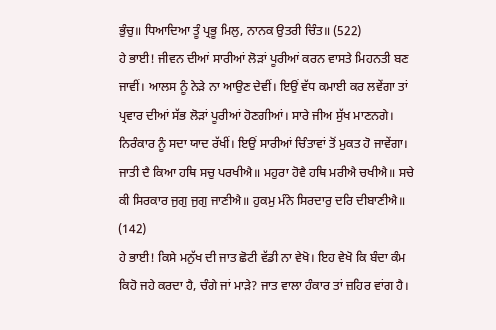ਭੁੰਚੁ॥ ਧਿਆਦਿਆ ਤੂੰ ਪ੍ਰਭੂ ਮਿਲੁ, ਨਾਨਕ ਉਤਰੀ ਚਿੰਤ॥ (522)
ਹੇ ਭਾਈ! ਜੀਵਨ ਦੀਆਂ ਸਾਰੀਆਂ ਲੋੜਾਂ ਪੂਰੀਆਂ ਕਰਨ ਵਾਸਤੇ ਮਿਹਨਤੀ ਬਣ ਜਾਵੀਂ। ਆਲਸ ਨੂੰ ਨੇੜੇ ਨਾ ਆਉਣ ਦੇਵੀਂ। ਇਉਂ ਵੱਧ ਕਮਾਈ ਕਰ ਲਵੇਂਗਾ ਤਾਂ ਪ੍ਰਵਾਰ ਦੀਆਂ ਸੱਭ ਲੋੜਾਂ ਪੂਰੀਆਂ ਹੋਣਗੀਆਂ। ਸਾਰੇ ਜੀਅ ਸੁੱਖ ਮਾਣਨਗੇ। ਨਿਰੰਕਾਰ ਨੂੰ ਸਦਾ ਯਾਦ ਰੱਖੀਂ। ਇਉਂ ਸਾਰੀਆਂ ਚਿੰਤਾਵਾਂ ਤੋਂ ਮੁਕਤ ਹੋ ਜਾਵੇਂਗਾ।
ਜਾਤੀ ਦੈ ਕਿਆ ਹਥਿ ਸਚੁ ਪਰਖੀਐ॥ ਮਹੁਰਾ ਹੋਵੈ ਹਥਿ ਮਰੀਐ ਚਖੀਐ॥ ਸਚੇ ਕੀ ਸਿਰਕਾਰ ਜੁਗੁ ਜੁਗੁ ਜਾਣੀਐ॥ ਹੁਕਮੁ ਮੰਨੇ ਸਿਰਦਾਰੁ ਦਰਿ ਦੀਬਾਣੀਐ॥ (142)
ਹੇ ਭਾਈ! ਕਿਸੇ ਮਨੁੱਖ ਦੀ ਜਾਤ ਛੋਟੀ ਵੱਡੀ ਨਾ ਵੇਖੋ। ਇਹ ਵੇਖੋ ਕਿ ਬੰਦਾ ਕੰਮ ਕਿਹੋ ਜਹੇ ਕਰਦਾ ਹੈ, ਚੰਗੇ ਜਾਂ ਮਾੜੇ? ਜਾਤ ਵਾਲਾ ਹੰਕਾਰ ਤਾਂ ਜ਼ਹਿਰ ਵਾਂਗ ਹੈ।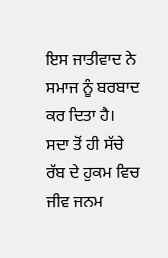ਇਸ ਜਾਤੀਵਾਦ ਨੇ ਸਮਾਜ ਨੂੰ ਬਰਬਾਦ ਕਰ ਦਿਤਾ ਹੈ। ਸਦਾ ਤੋਂ ਹੀ ਸੱਚੇ ਰੱਬ ਦੇ ਹੁਕਮ ਵਿਚ ਜੀਵ ਜਨਮ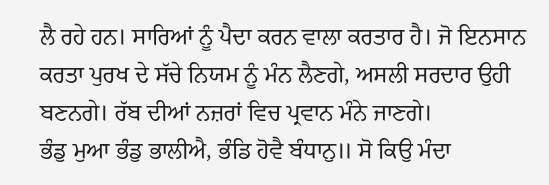ਲੈ ਰਹੇ ਹਨ। ਸਾਰਿਆਂ ਨੂੰ ਪੈਦਾ ਕਰਨ ਵਾਲਾ ਕਰਤਾਰ ਹੈ। ਜੋ ਇਨਸਾਨ ਕਰਤਾ ਪੁਰਖ ਦੇ ਸੱਚੇ ਨਿਯਮ ਨੂੰ ਮੰਨ ਲੈਣਗੇ, ਅਸਲੀ ਸਰਦਾਰ ਉਹੀ ਬਣਨਗੇ। ਰੱਬ ਦੀਆਂ ਨਜ਼ਰਾਂ ਵਿਚ ਪ੍ਰਵਾਨ ਮੰਨੇ ਜਾਣਗੇ।
ਭੰਡੁ ਮੁਆ ਭੰਡੁ ਭਾਲੀਐ, ਭੰਡਿ ਹੋਵੈ ਬੰਧਾਨੁ॥ ਸੋ ਕਿਉ ਮੰਦਾ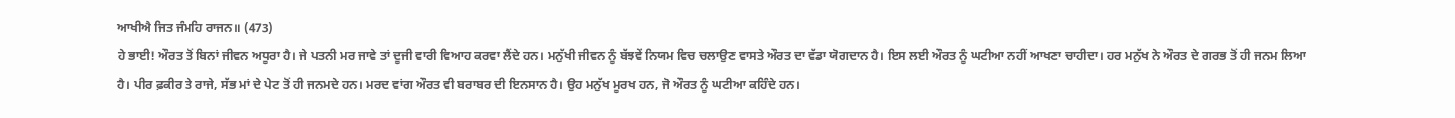ਆਖੀਐ ਜਿਤ ਜੰਮਹਿ ਰਾਜਨ॥ (473)
ਹੇ ਭਾਈ! ਔਰਤ ਤੋਂ ਬਿਨਾਂ ਜੀਵਨ ਅਧੂਰਾ ਹੈ। ਜੇ ਪਤਨੀ ਮਰ ਜਾਵੇ ਤਾਂ ਦੂਜੀ ਵਾਰੀ ਵਿਆਹ ਕਰਵਾ ਲੈਂਦੇ ਹਨ। ਮਨੁੱਖੀ ਜੀਵਨ ਨੂੰ ਬੱਝਵੇਂ ਨਿਯਮ ਵਿਚ ਚਲਾਉਣ ਵਾਸਤੇ ਔਰਤ ਦਾ ਵੱਡਾ ਯੋਗਦਾਨ ਹੈ। ਇਸ ਲਈ ਔਰਤ ਨੂੰ ਘਟੀਆ ਨਹੀਂ ਆਖਣਾ ਚਾਹੀਦਾ। ਹਰ ਮਨੁੱਖ ਨੇ ਔਰਤ ਦੇ ਗਰਭ ਤੋਂ ਹੀ ਜਨਮ ਲਿਆ ਹੈ। ਪੀਰ ਫ਼ਕੀਰ ਤੇ ਰਾਜੇ, ਸੱਭ ਮਾਂ ਦੇ ਪੇਟ ਤੋਂ ਹੀ ਜਨਮਦੇ ਹਨ। ਮਰਦ ਵਾਂਗ ਔਰਤ ਵੀ ਬਰਾਬਰ ਦੀ ਇਨਸਾਨ ਹੈ। ਉਹ ਮਨੁੱਖ ਮੂਰਖ ਹਨ, ਜੋ ਔਰਤ ਨੂੰ ਘਟੀਆ ਕਹਿੰਦੇ ਹਨ।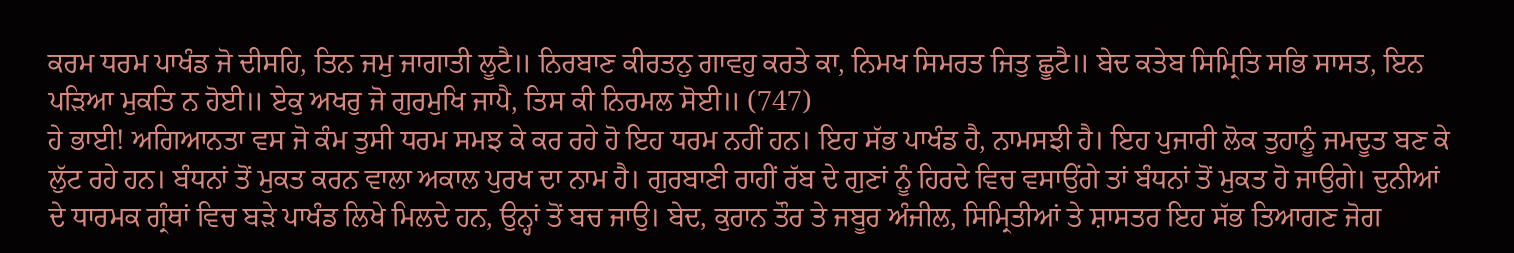ਕਰਮ ਧਰਮ ਪਾਖੰਡ ਜੋ ਦੀਸਹਿ, ਤਿਨ ਜਮੁ ਜਾਗਾਤੀ ਲੂਟੈ॥ ਨਿਰਬਾਣ ਕੀਰਤਨੁ ਗਾਵਹੁ ਕਰਤੇ ਕਾ, ਨਿਮਖ ਸਿਮਰਤ ਜਿਤੁ ਛੂਟੈ॥ ਬੇਦ ਕਤੇਬ ਸਿਮ੍ਰਿਤਿ ਸਭਿ ਸਾਸਤ, ਇਨ ਪੜਿਆ ਮੁਕਤਿ ਨ ਹੋਈ॥ ਏਕੁ ਅਖਰੁ ਜੋ ਗੁਰਮੁਖਿ ਜਾਪੈ, ਤਿਸ ਕੀ ਨਿਰਮਲ ਸੋਈ॥ (747)
ਹੇ ਭਾਈ! ਅਗਿਆਨਤਾ ਵਸ ਜੋ ਕੰਮ ਤੁਸੀ ਧਰਮ ਸਮਝ ਕੇ ਕਰ ਰਹੇ ਹੋ ਇਹ ਧਰਮ ਨਹੀਂ ਹਨ। ਇਹ ਸੱਭ ਪਾਖੰਡ ਹੈ, ਨਾਮਸਝੀ ਹੈ। ਇਹ ਪੁਜਾਰੀ ਲੋਕ ਤੁਹਾਨੂੰ ਜਮਦੂਤ ਬਣ ਕੇ ਲੁੱਟ ਰਹੇ ਹਨ। ਬੰਧਨਾਂ ਤੋਂ ਮੁਕਤ ਕਰਨ ਵਾਲਾ ਅਕਾਲ ਪੁਰਖ ਦਾ ਨਾਮ ਹੈ। ਗੁਰਬਾਣੀ ਰਾਹੀਂ ਰੱਬ ਦੇ ਗੁਣਾਂ ਨੂੰ ਹਿਰਦੇ ਵਿਚ ਵਸਾਉਂਗੇ ਤਾਂ ਬੰਧਨਾਂ ਤੋਂ ਮੁਕਤ ਹੋ ਜਾਉਗੇ। ਦੁਨੀਆਂ ਦੇ ਧਾਰਮਕ ਗ੍ਰੰਥਾਂ ਵਿਚ ਬੜੇ ਪਾਖੰਡ ਲਿਖੇ ਮਿਲਦੇ ਹਨ, ਉਨ੍ਹਾਂ ਤੋਂ ਬਚ ਜਾਉ। ਬੇਦ, ਕੁਰਾਨ ਤੌਰ ਤੇ ਜਬੂਰ ਅੰਜੀਲ, ਸਿਮ੍ਰਿਤੀਆਂ ਤੇ ਸ਼ਾਸਤਰ ਇਹ ਸੱਭ ਤਿਆਗਣ ਜੋਗ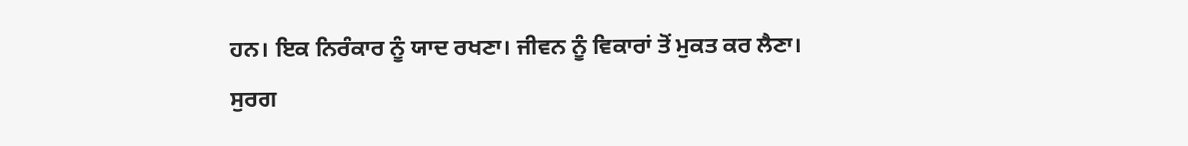ਹਨ। ਇਕ ਨਿਰੰਕਾਰ ਨੂੰ ਯਾਦ ਰਖਣਾ। ਜੀਵਨ ਨੂੰ ਵਿਕਾਰਾਂ ਤੋਂ ਮੁਕਤ ਕਰ ਲੈਣਾ।
ਸੁਰਗ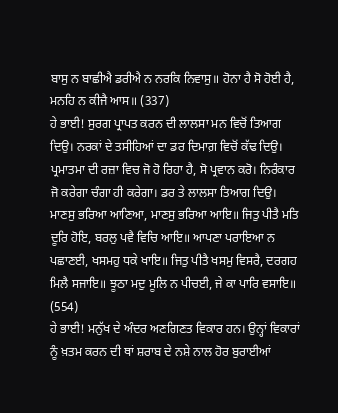ਬਾਸੁ ਨ ਬਾਛੀਐ ਡਰੀਐ ਨ ਨਰਕਿ ਨਿਵਾਸੁ॥ ਹੋਨਾ ਹੈ ਸੋ ਹੋਈ ਹੈ, ਮਨਹਿ ਨ ਕੀਜੈ ਆਸ॥ (337)
ਹੇ ਭਾਈ! ਸੁਰਗ ਪ੍ਰਾਪਤ ਕਰਨ ਦੀ ਲਾਲਸਾ ਮਨ ਵਿਚੋਂ ਤਿਆਗ ਦਿਉ। ਨਰਕਾਂ ਦੇ ਤਸੀਹਿਆਂ ਦਾ ਡਰ ਦਿਮਾਗ਼ ਵਿਚੋਂ ਕੱਢ ਦਿਉ। ਪ੍ਰਮਾਤਮਾ ਦੀ ਰਜ਼ਾ ਵਿਚ ਜੋ ਹੋ ਰਿਹਾ ਹੈ, ਸੋ ਪ੍ਰਵਾਨ ਕਰੋ। ਨਿਰੰਕਾਰ ਜੋ ਕਰੇਗਾ ਚੰਗਾ ਹੀ ਕਰੇਗਾ। ਡਰ ਤੇ ਲਾਲਸਾ ਤਿਆਗ ਦਿਉ।
ਮਾਣਸੁ ਭਰਿਆ ਆਣਿਆ, ਮਾਣਸੁ ਭਰਿਆ ਆਇ॥ ਜਿਤੁ ਪੀਤੈ ਮਤਿ ਦੂਰਿ ਹੋਇ, ਬਰਲੁ ਪਵੈ ਵਿਚਿ ਆਇ॥ ਆਪਣਾ ਪਰਾਇਆ ਨ ਪਛਾਣਈ, ਖਸਮਹੁ ਧਕੇ ਖਾਇ॥ ਜਿਤੁ ਪੀਤੈ ਖਸਮੁ ਵਿਸਰੈ, ਦਰਗਹ ਮਿਲੈ ਸਜਾਇ॥ ਝੂਠਾ ਮਦੁ ਮੂਲਿ ਨ ਪੀਚਈ, ਜੇ ਕਾ ਪਾਰਿ ਵਸਾਇ॥ (554)
ਹੇ ਭਾਈ! ਮਨੁੱਖ ਦੇ ਅੰਦਰ ਅਣਗਿਣਤ ਵਿਕਾਰ ਹਨ। ਉਨ੍ਹਾਂ ਵਿਕਾਰਾਂ ਨੂੰ ਖ਼ਤਮ ਕਰਨ ਦੀ ਥਾਂ ਸ਼ਰਾਬ ਦੇ ਨਸ਼ੇ ਨਾਲ ਹੋਰ ਬੁਰਾਈਆਂ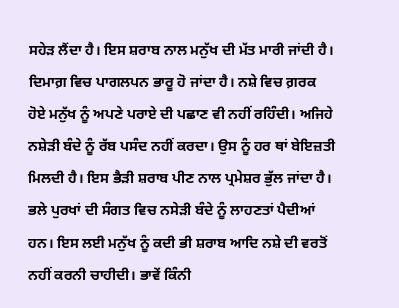ਸਹੇੜ ਲੈਂਦਾ ਹੈ। ਇਸ ਸ਼ਰਾਬ ਨਾਲ ਮਨੁੱਖ ਦੀ ਮੱਤ ਮਾਰੀ ਜਾਂਦੀ ਹੈ। ਦਿਮਾਗ਼ ਵਿਚ ਪਾਗਲਪਨ ਭਾਰੂ ਹੋ ਜਾਂਦਾ ਹੈ। ਨਸ਼ੇ ਵਿਚ ਗ਼ਰਕ ਹੋਏ ਮਨੁੱਖ ਨੂੰ ਅਪਣੇ ਪਰਾਏ ਦੀ ਪਛਾਣ ਵੀ ਨਹੀਂ ਰਹਿੰਦੀ। ਅਜਿਹੇ ਨਸ਼ੇੜੀ ਬੰਦੇ ਨੂੰ ਰੱਬ ਪਸੰਦ ਨਹੀਂ ਕਰਦਾ। ਉਸ ਨੂੰ ਹਰ ਥਾਂ ਬੇਇਜ਼ਤੀ ਮਿਲਦੀ ਹੈ। ਇਸ ਭੈੜੀ ਸ਼ਰਾਬ ਪੀਣ ਨਾਲ ਪ੍ਰਮੇਸ਼ਰ ਭੁੱਲ ਜਾਂਦਾ ਹੈ। ਭਲੇ ਪੁਰਖਾਂ ਦੀ ਸੰਗਤ ਵਿਚ ਨਸੇੜੀ ਬੰਦੇ ਨੂੰ ਲਾਹਣਤਾਂ ਪੈਦੀਆਂ ਹਨ। ਇਸ ਲਈ ਮਨੁੱਖ ਨੂੰ ਕਦੀ ਭੀ ਸ਼ਰਾਬ ਆਦਿ ਨਸ਼ੇ ਦੀ ਵਰਤੋਂ ਨਹੀਂ ਕਰਨੀ ਚਾਹੀਦੀ। ਭਾਵੇਂ ਕਿੰਨੀ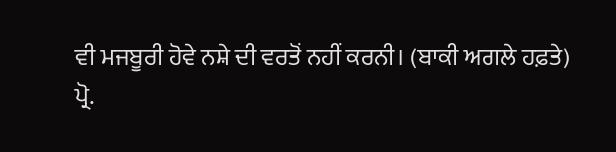ਵੀ ਮਜਬੂਰੀ ਹੋਵੇ ਨਸ਼ੇ ਦੀ ਵਰਤੋਂ ਨਹੀਂ ਕਰਨੀ। (ਬਾਕੀ ਅਗਲੇ ਹਫ਼ਤੇ)
ਪ੍ਰੋ.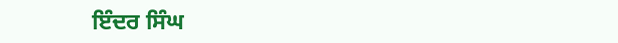ਇੰਦਰ ਸਿੰਘ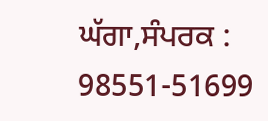ਘੱਗਾ,ਸੰਪਰਕ : 98551-51699